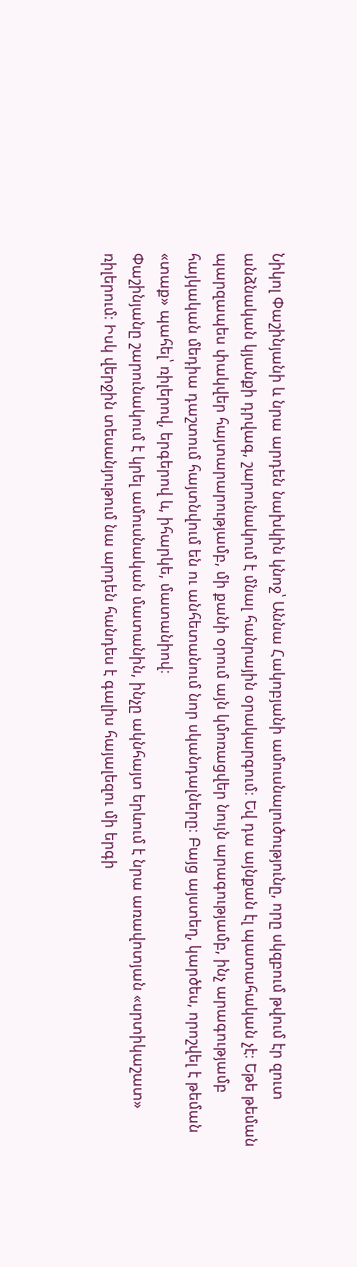Նիկոլ Փաշինյանի և նրա արդեն նախկին կնոջ՝ Աննա Հակոբյանի ամուսնալուծությունը, որը սկզբում թվում էր զուտ անձնական կյանքի դրվագ, շարունակում է մնալ հանրային օրակարգում։ Եվ դա այնքան էլ պատահական չէ։ Եթե թեման պարզապես փակվեր հայտարարությամբ, մի քանի օրում այն կմոռացվեր նույն արագությամբ, ինչ արագությամբ հայկական մեդիա դաշտում հայտնվում են ու անհետանում նոր սկանդալները։ Բայց այստեղ, կարծես, որոշվել է թեման «տաք» պահել՝ ռիլերով, երգերով և, իհարկե, մատանիով։
Փաշինյանը շարունակում է կրել ամուսնական մատանին, ինչը ակնհայտ երևում է նրա առավոտյան «սրտիկաշատ» ռիլերում։ Իսկ վերջին տեսանյութում նա արդեն հանդես է գալիս հայալեզու մի երգի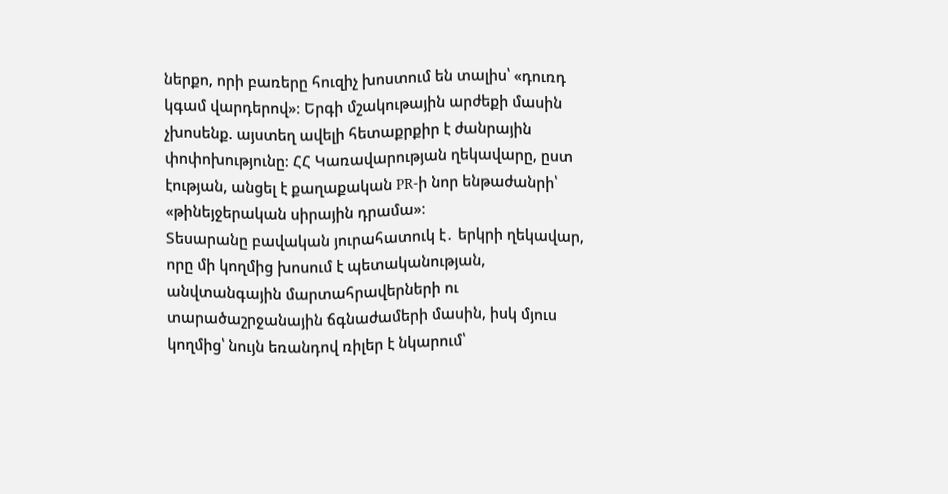ներքո, որի բառերը հուզիչ խոստում են տալիս՝ «դուռդ կգամ վարդերով»։ Երգի մշակութային արժեքի մասին չխոսենք. այստեղ ավելի հետաքրքիր է ժանրային փոփոխությունը։ ՀՀ Կառավարության ղեկավարը, ըստ էության, անցել է քաղաքական PR-ի նոր ենթաժանրի՝ «թինեյջերական սիրային դրամա»։
Տեսարանը բավական յուրահատուկ է․ երկրի ղեկավար, որը մի կողմից խոսում է պետականության, անվտանգային մարտահրավերների ու տարածաշրջանային ճգնաժամերի մասին, իսկ մյուս կողմից՝ նույն եռանդով ռիլեր է նկարում՝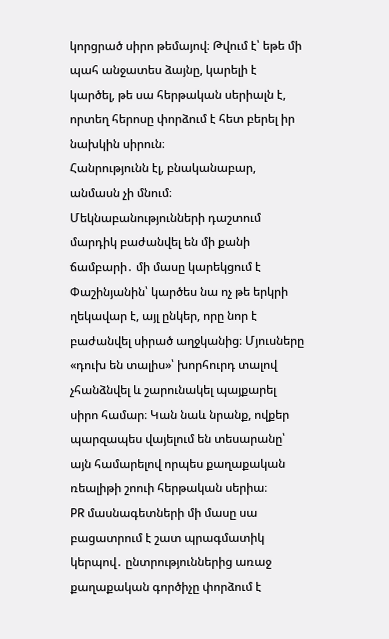կորցրած սիրո թեմայով։ Թվում է՝ եթե մի պահ անջատես ձայնը, կարելի է կարծել, թե սա հերթական սերիալն է, որտեղ հերոսը փորձում է հետ բերել իր նախկին սիրուն։
Հանրությունն էլ, բնականաբար, անմասն չի մնում։ Մեկնաբանությունների դաշտում մարդիկ բաժանվել են մի քանի ճամբարի․ մի մասը կարեկցում է Փաշինյանին՝ կարծես նա ոչ թե երկրի ղեկավար է, այլ ընկեր, որը նոր է բաժանվել սիրած աղջկանից։ Մյուսները «դուխ են տալիս»՝ խորհուրդ տալով չհանձնվել և շարունակել պայքարել սիրո համար։ Կան նաև նրանք, ովքեր պարզապես վայելում են տեսարանը՝ այն համարելով որպես քաղաքական ռեալիթի շոուի հերթական սերիա։
PR մասնագետների մի մասը սա բացատրում է շատ պրագմատիկ կերպով․ ընտրություններից առաջ քաղաքական գործիչը փորձում է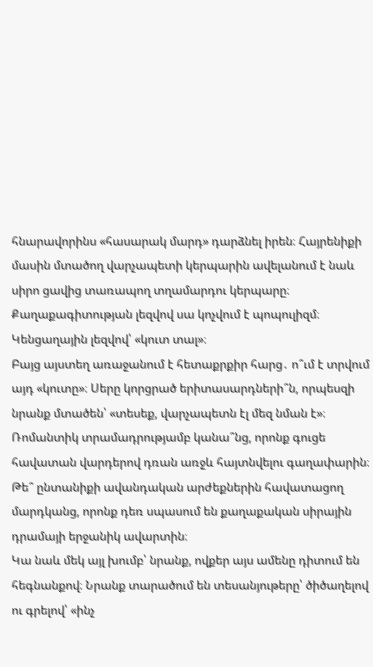հնարավորինս «հասարակ մարդ» դարձնել իրեն։ Հայրենիքի մասին մտածող վարչապետի կերպարին ավելանում է նաև սիրո ցավից տառապող տղամարդու կերպարը։ Քաղաքագիտության լեզվով սա կոչվում է պոպուլիզմ։ Կենցաղային լեզվով՝ «կուտ տալ»։
Բայց այստեղ առաջանում է հետաքրքիր հարց․ ո՞ւմ է տրվում այդ «կուտը»։ Սերը կորցրած երիտասարդների՞ն, որպեսզի նրանք մտածեն՝ «տեսեք, վարչապետն էլ մեզ նման է»։ Ռոմանտիկ տրամադրությամբ կանա՞նց, որոնք գուցե հավատան վարդերով դռան առջև հայտնվելու գաղափարին։ Թե՞ ընտանիքի ավանդական արժեքներին հավատացող մարդկանց, որոնք դեռ սպասում են քաղաքական սիրային դրամայի երջանիկ ավարտին։
Կա նաև մեկ այլ խումբ՝ նրանք, ովքեր այս ամենը դիտում են հեգնանքով։ Նրանք տարածում են տեսանյութերը՝ ծիծաղելով ու գրելով՝ «ինչ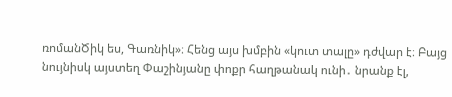ռոմանԾիկ ես, Գառնիկ»։ Հենց այս խմբին «կուտ տալը» դժվար է։ Բայց նույնիսկ այստեղ Փաշինյանը փոքր հաղթանակ ունի․ նրանք էլ,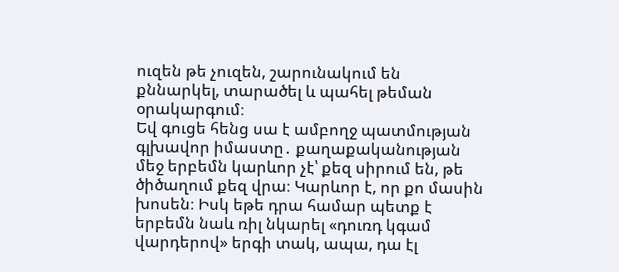ուզեն թե չուզեն, շարունակում են քննարկել, տարածել և պահել թեման օրակարգում։
Եվ գուցե հենց սա է ամբողջ պատմության գլխավոր իմաստը․ քաղաքականության մեջ երբեմն կարևոր չէ՝ քեզ սիրում են, թե ծիծաղում քեզ վրա։ Կարևոր է, որ քո մասին խոսեն։ Իսկ եթե դրա համար պետք է երբեմն նաև ռիլ նկարել «դուռդ կգամ վարդերով» երգի տակ, ապա, դա էլ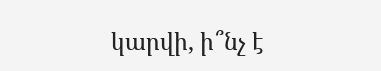կարվի, ի՞նչ է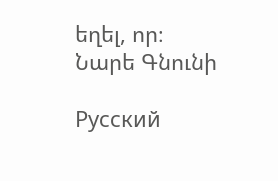եղել, որ։
Նարե Գնունի

Русский